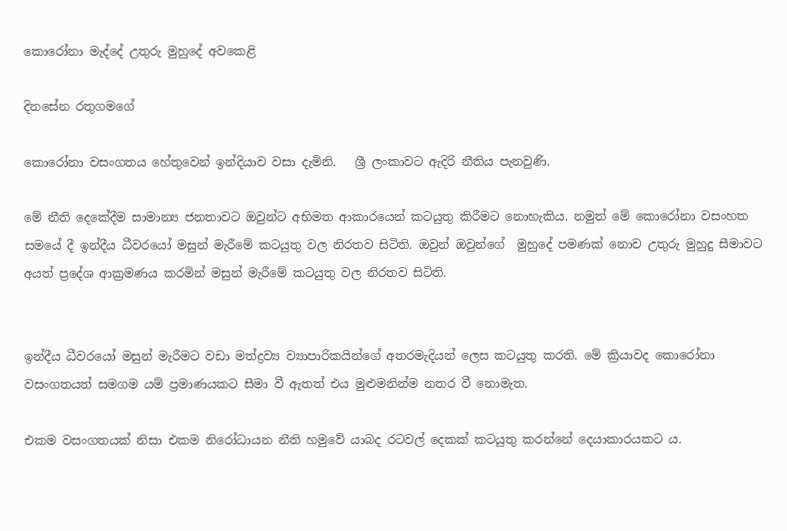කොරෝනා මැද්දේ උතුරු මුහුදේ අවකෙළි

දිනසේන රතුගමගේ

කොරෝනා වසංගතය හේතුවෙන් ඉන්දියාව වසා දැමිනි.   ශ්‍රී ලංකාවට ඇදිරි නීතිය පැනවුණි.

මේ නීති දෙකේදීම සාමාන්‍ය ජනතාවට ඔවුන්ට අභිමත ආකාරයෙන් කටයුතු කිරීමට නොහැකිය. නමුත් මේ කොරෝනා වසංහත සමයේ දී ඉන්දීය ධීවරයෝ මසුන් මැරීමේ කටයුතු වල නිරතව සිටිති. ඔවුන් ඔවුන්ගේ  මුහුදේ පමණක් නොව උතුරු මුහුදු සීමාවට අයත් ප්‍රදේශ ආක්‍රමණය කරමින් මසුන් මැරීමේ කටයුතු වල නිරතව සිටිති.


ඉන්දීය ධීවරයෝ මසුන් මැරීමට වඩා මත්ද්‍රව්‍ය ව්‍යාපාරිකයින්ගේ අතරමැදියන් ලෙස කටයුතු කරති. මේ ක්‍රියාවද කොරෝනා වසංගතයත් සමගම යම් ප්‍රමාණයකට සීමා වී ඇතත් එය මුළුමනින්ම නතර වී නොමැත.

එකම වසංගතයක් නිසා එකම නිරෝධායන නීති හමුවේ යාබද රටවල් දෙකක් කටයුතු කරන්නේ දෙයාකාරයකට ය.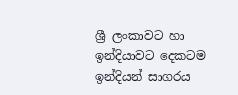ශ්‍රී ලංකාවට හා ඉන්දියාවට දෙකටම ඉන්දියන් සාගරය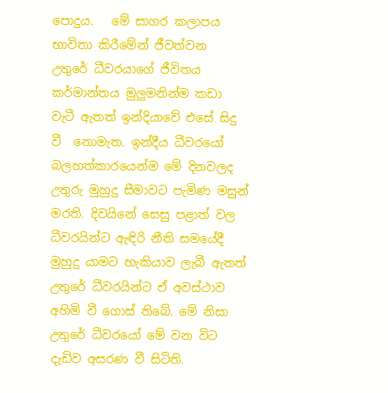පොදුය.   මේ සාගර කලාපය භාවිතා කිරීමේන් ජීවත්වන  උතුරේ ධීවරයාගේ ජීවිතය කර්මාන්තය මුලුමනින්ම කඩා වැටී ඇතත් ඉන්දියාවේ එසේ සිදු වී  නොමැත. ඉන්දීය ධීවරයෝ බලහත්කාරයෙන්ම මේ දිනවලද උතුරු මුහුදු සීමාවට පැමිණ මසුන් මරති. දිවයිනේ සෙසු පළාත් වල ධීවරයින්ට ඇඳිරි නීති සමයේදී මුහුදු යාමට හැකියාව ලැබී ඇතත්  උතුරේ ධීවරයින්ට ඒ අවස්ථාව අහිමි වී ගොස් තිබේ. මේ නිසා උතුරේ ධීවරයෝ මේ වන විට දැඩිව අසරණ වී සිටිති.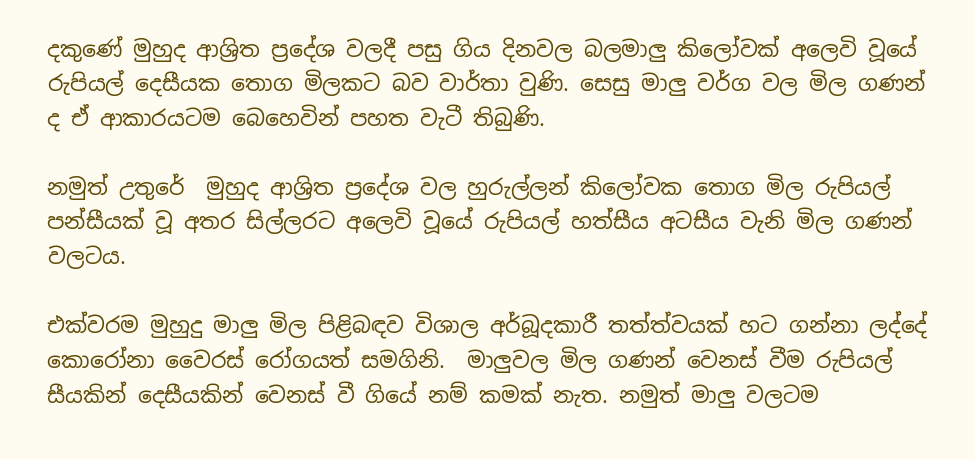දකුණේ මුහුද ආශ්‍රිත ප්‍රදේශ වලදී පසු ගිය දිනවල බලමාලු කිලෝවක් අලෙවි වූයේ රුපියල් දෙසීයක තොග මිලකට බව වාර්තා වුණි. සෙසු මාලු වර්ග වල මිල ගණන් ද ඒ ආකාරයටම බෙහෙවින් පහත වැටී තිබුණි.

නමුත් උතුරේ  මුහුද ආශ්‍රිත ප්‍රදේශ වල හුරුල්ලන් කිලෝවක තොග මිල රුපියල් පන්සීයක් වූ අතර සිල්ලරට අලෙවි වූයේ රුපියල් හත්සීය අටසීය වැනි මිල ගණන් වලටය.

එක්වරම මුහුදු මාලු මිල පිළිබඳව විශාල අර්බූදකාරී තත්ත්වයක් හට ගන්නා ලද්දේ කොරෝනා වෛරස් රෝගයත් සමගිනි.  මාලුවල මිල ගණන් වෙනස් වීම රුපියල් සීයකින් දෙසීයකින් වෙනස් වී ගියේ නම් කමක් නැත. නමුත් මාලු වලටම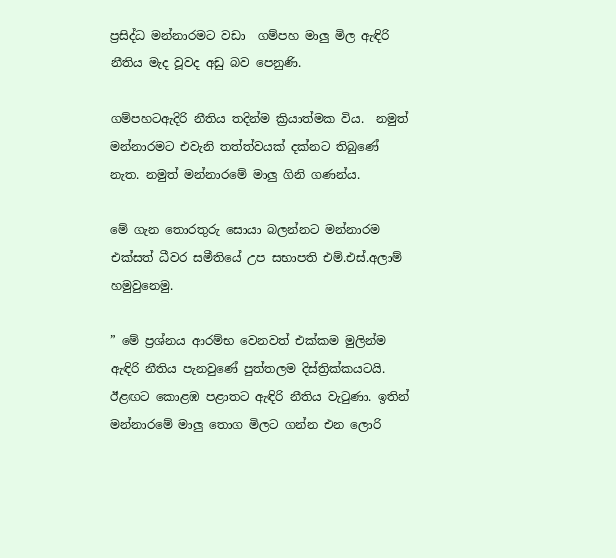ප්‍රසිද්ධ මන්නාරමට වඩා  ගම්පහ මාලු මිල ඇඳිරි නීතිය මැද වූවද අඩු බව පෙනුණි.

ගම්පහටඇදිරි නීතිය තදින්ම ක්‍රියාත්මක විය.  නමුත් මන්නාරමට එවැනි තත්ත්වයක් දක්නට තිබුණේ නැත. නමුත් මන්නාරමේ මාලු ගිනි ගණන්ය.

මේ ගැන තොරතුරු සොයා බලන්නට මන්නාරම එක්සත් ධීවර සමීතියේ උප සභාපති එම්.එස්.අලාම් හමුවුනෙමු.

” මේ ප්‍රශ්නය ආරම්භ වෙනවත් එක්කම මුලින්ම ඇඳිරි නීතිය පැනවුණේ පුත්තලම දිස්ත්‍රික්කයටයි. ඊළඟට කොළඹ පළාතට ඇඳිරි නීතිය වැටුණා. ඉතින් මන්නාරමේ මාලු තොග මිලට ගන්න එන ලොරි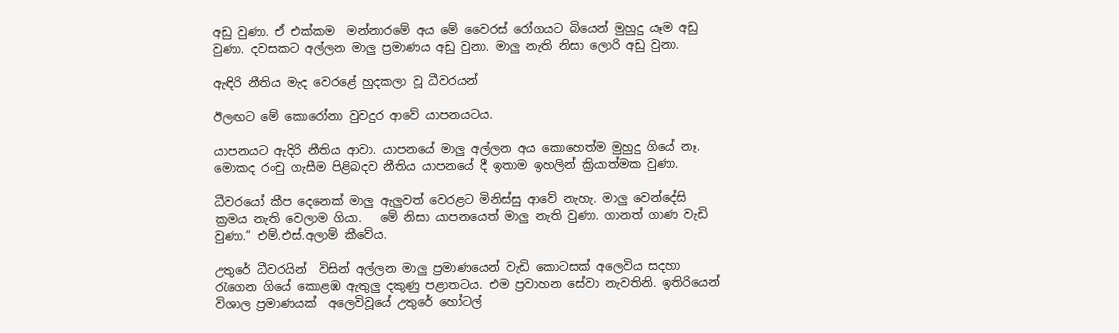අඩු වුණා. ඒ එක්කම  මන්නාරමේ අය මේ වෛරස් රෝගයට බියෙන් මුහුදු යෑම අඩු වුණා. දවසකට අල්ලන මාලු ප්‍රමාණය අඩු වුනා. මාලු නැති නිසා ලොරි අඩු වුනා.

ඇඳිරි නීතිය මැද වෙරළේ හුදකලා වූ ධීවරයන්

ඊලඟට මේ කොරෝනා වුවදුර ආවේ යාපනයටය.

යාපනයට ඇදිරි නීතිය ආවා. යාපනයේ මාලු අල්ලන අය කොහෙත්ම මුහුදු ගියේ නෑ. මොකද රංචු ගැසීම පිළිබදව නීතිය යාපනයේ දී ඉතාම ඉහලින් ක්‍රියාත්මක වුණා.

ධීවරයෝ කීප දෙනෙක් මාලු ඇලුවත් වෙරළට මිනිස්සු ආවේ නැහැ. මාලු වෙන්දේසි ක්‍රමය නැති වෙලාම ගියා.   මේ නිසා යාපනයෙත් මාලු නැති වුණා. ගානත් ගාණ වැඩි වුණා.” එම්.එස්.අලාම් කීවේය.

උතුරේ ධීවරයින්  විසින් අල්ලන මාලු ප්‍රමාණයෙන් වැඩි කොටසක් අලෙවිය සදහා රැගෙන ගියේ කොළඹ ඇතුලු දකුණු පළාතටය. එම ප්‍රවාහන සේවා නැවතිනි. ඉතිරියෙන් විශාල ප්‍රමාණයක්  අලෙවිවූයේ උතුරේ හෝටල්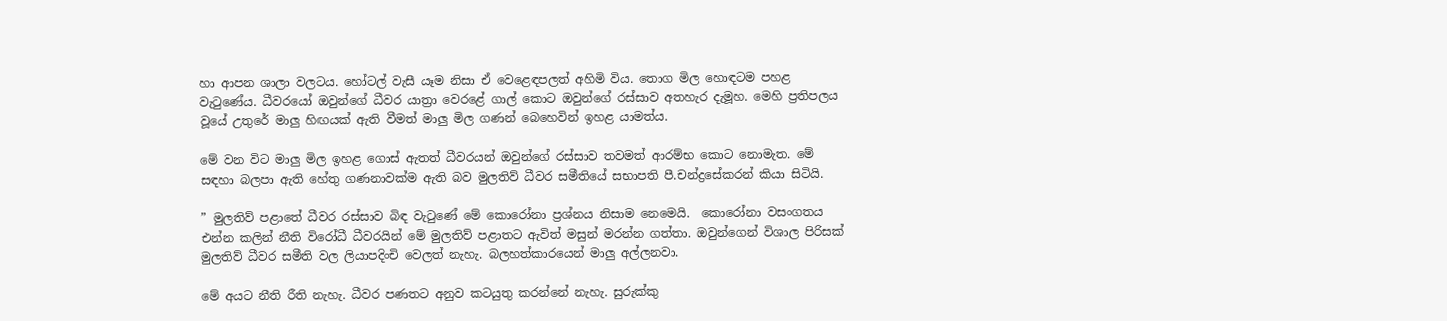හා ආපන ශාලා වලටය. හෝටල් වැසී යෑම නිසා ඒ වෙළෙඳපලත් අහිමි විය. තොග මිල හොඳටම පහළ වැටුණේය. ධීවරයෝ ඔවුන්ගේ ධීවර යාත්‍රා වෙරළේ ගාල් කොට ඔවුන්ගේ රස්සාව අතහැර දැමූහ. මෙහි ප්‍රතිපලය වූයේ උතුරේ මාලු හිඟයක් ඇති වීමත් මාලු මිල ගණන් බෙහෙවින් ඉහළ යාමත්ය.

මේ වන විට මාලු මිල ඉහළ ගොස් ඇතත් ධීවරයන් ඔවුන්ගේ රස්සාව තවමත් ආරම්භ කොට නොමැත. මේ සඳහා බලපා ඇති හේතු ගණනාවක්ම ඇති බව මුලතිව් ධීවර සමීතියේ සභාපති පී.චන්ද්‍රසේකරන් කියා සිටියි.

” මුලතිව් පළාතේ ධීවර රස්සාව බිඳ වැටුණේ මේ කොරෝනා ප්‍රශ්නය නිසාම නෙමෙයි.  කොරෝනා වසංගතය එන්න කලින් නීති විරෝධී ධීවරයින් මේ මුලතිව් පළාතට ඇවිත් මසුන් මරන්න ගත්තා. ඔවුන්ගෙන් විශාල පිරිසක්  මුලතිව් ධීවර සමීති වල ලියාපදිංචි වෙලත් නැහැ. බලහත්කාරයෙන් මාලු අල්ලනවා.

මේ අයට නීති රීති නැහැ. ධීවර පණතට අනුව කටයුතු කරන්නේ නැහැ. සුරුක්කු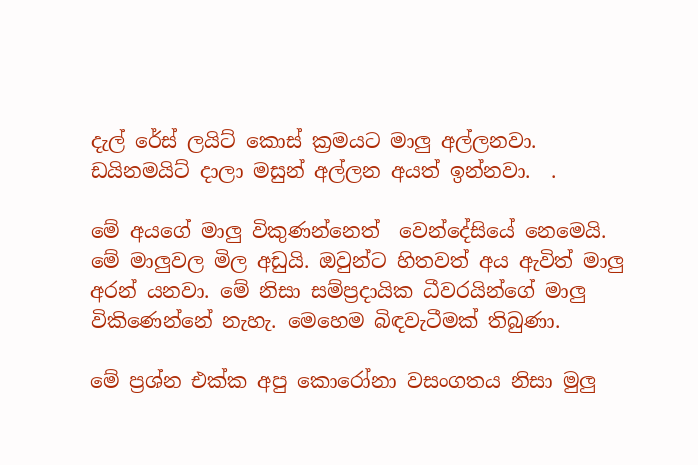දැල් රේස් ලයිට් කොස් ක්‍රමයට මාලු අල්ලනවා. ඩයිනමයිට් දාලා මසුන් අල්ලන අයත් ඉන්නවා.  .

මේ අයගේ මාලු විකුණන්නෙත්  වෙන්දේසියේ නෙමෙයි. මේ මාලුවල මිල අඩුයි. ඔවුන්ට හිතවත් අය ඇවිත් මාලු අරන් යනවා. මේ නිසා සම්ප්‍රදායික ධීවරයින්ගේ මාලු විකිණෙන්නේ නැහැ. මෙහෙම බිඳවැටීමක් තිබුණා.

මේ ප්‍රශ්න එක්ක අපු කොරෝනා වසංගතය නිසා මුලු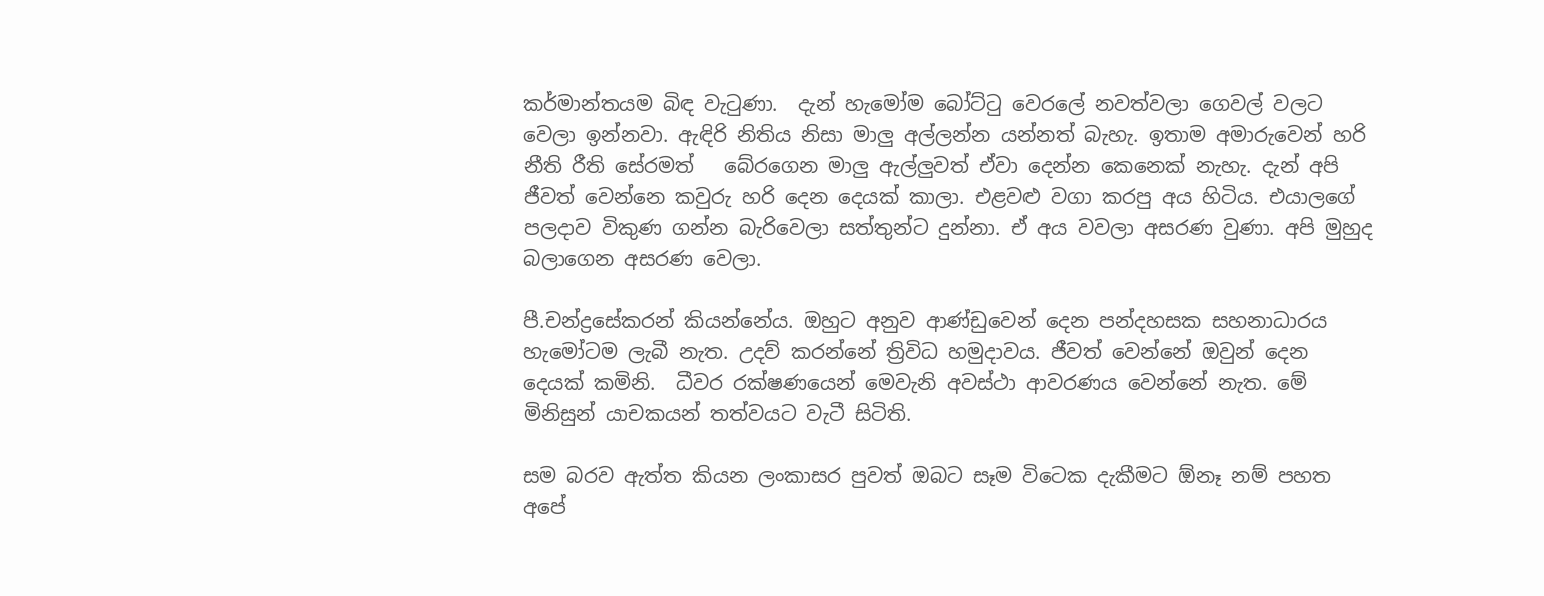කර්මාන්තයම බිඳ වැටුණා.  දැන් හැමෝම බෝට්ටු වෙරලේ නවත්වලා ගෙවල් වලට වෙලා ඉන්නවා. ඇඳිරි නිතිය නිසා මාලු අල්ලන්න යන්නත් බැහැ. ඉතාම අමාරුවෙන් හරි නීති රීති සේරමත්   බේරගෙන මාලු ඇල්ලුවත් ඒවා දෙන්න කෙනෙක් නැහැ. දැන් අපි ජීවත් වෙන්නෙ කවුරු හරි දෙන දෙයක් කාලා. එළවළු වගා කරපු අය හිටිය. එයාලගේ පලදාව විකුණ ගන්න බැරිවෙලා සත්තුන්ට දුන්නා. ඒ අය වවලා අසරණ වුණා. අපි මුහුද බලාගෙන අසරණ වෙලා.

පී.චන්ද්‍රසේකරන් කියන්නේය. ඔහුට අනුව ආණ්ඩුවෙන් දෙන පන්දහසක සහනාධාරය හැමෝටම ලැබී නැත. උදව් කරන්නේ ත්‍රිවිධ හමුදාවය. ජීවත් වෙන්නේ ඔවුන් දෙන දෙයක් කමිනි.  ධීවර රක්ෂණයෙන් මෙවැනි අවස්ථා ආවරණය වෙන්නේ නැත. මේ මිනිසුන් යාචකයන් තත්වයට වැටී සිටිති.

සම බරව ඇත්ත කියන ලංකාසර පුවත් ඔබට සෑම විටෙක දැකීමට ඕනෑ නම් පහත අපේ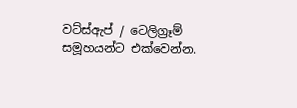වට්ස්ඇප් / ටෙලිග්‍රෑම් සමූහයන්ට එක්වෙන්න.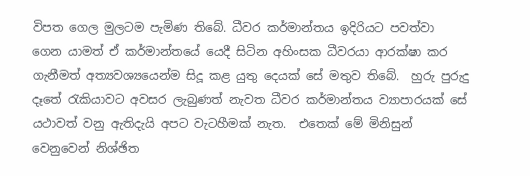විපත ගෙල මුලටම පැමිණ තිබේ. ධීවර කර්මාන්තය ඉදිරියට පවත්වා ගෙන යාමත් ඒ කර්මාන්තයේ යෙදී සිටින අහිංසක ධීවරයා ආරක්ෂා කර ගැනීමත් අත්‍යවශ්‍යයෙන්ම සිදූ කළ යුතු දෙයක් සේ මතුව තිබේ.  හුරු පුරුදු දෑතේ රැකියාවට අවසර ලැබුණත් නැවත ධීවර කර්මාන්තය ව්‍යාපාරයක් සේ යථාවත් වනු ඇතිදැයි අපට වැටහීමක් නැත.  එතෙක් මේ මිනිසුන් වෙනුවෙන් නිශ්ඡිත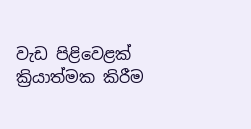වැඩ පිළිවෙළක් ක්‍රියාත්මක කිරීම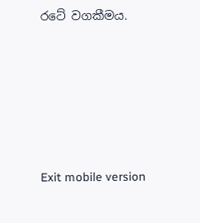රටේ වගකීමය.









Exit mobile version